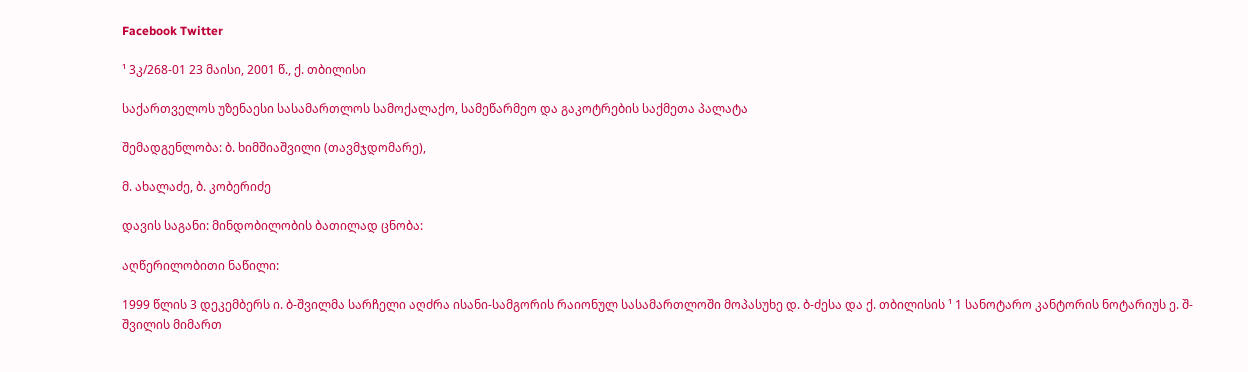Facebook Twitter

¹ 3კ/268-01 23 მაისი, 2001 წ., ქ. თბილისი

საქართველოს უზენაესი სასამართლოს სამოქალაქო, სამეწარმეო და გაკოტრების საქმეთა პალატა

შემადგენლობა: ბ. ხიმშიაშვილი (თავმჯდომარე),

მ. ახალაძე, ბ. კობერიძე

დავის საგანი: მინდობილობის ბათილად ცნობა:

აღწერილობითი ნაწილი:

1999 წლის 3 დეკემბერს ი. ბ-შვილმა სარჩელი აღძრა ისანი-სამგორის რაიონულ სასამართლოში მოპასუხე დ. ბ-ძესა და ქ. თბილისის ¹ 1 სანოტარო კანტორის ნოტარიუს ე. შ-შვილის მიმართ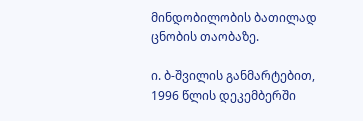მინდობილობის ბათილად ცნობის თაობაზე.

ი. ბ-შვილის განმარტებით, 1996 წლის დეკემბერში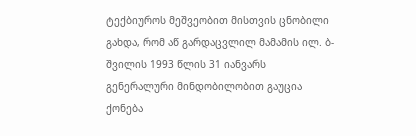ტექბიუროს მეშვეობით მისთვის ცნობილი გახდა, რომ აწ გარდაცვლილ მამამის ილ. ბ-შვილის 1993 წლის 31 იანვარს გენერალური მინდობილობით გაუცია ქონება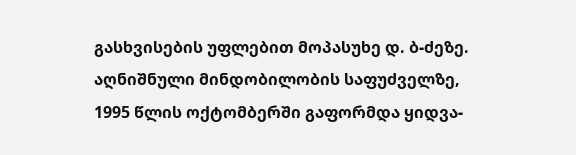გასხვისების უფლებით მოპასუხე დ. ბ-ძეზე. აღნიშნული მინდობილობის საფუძველზე, 1995 წლის ოქტომბერში გაფორმდა ყიდვა-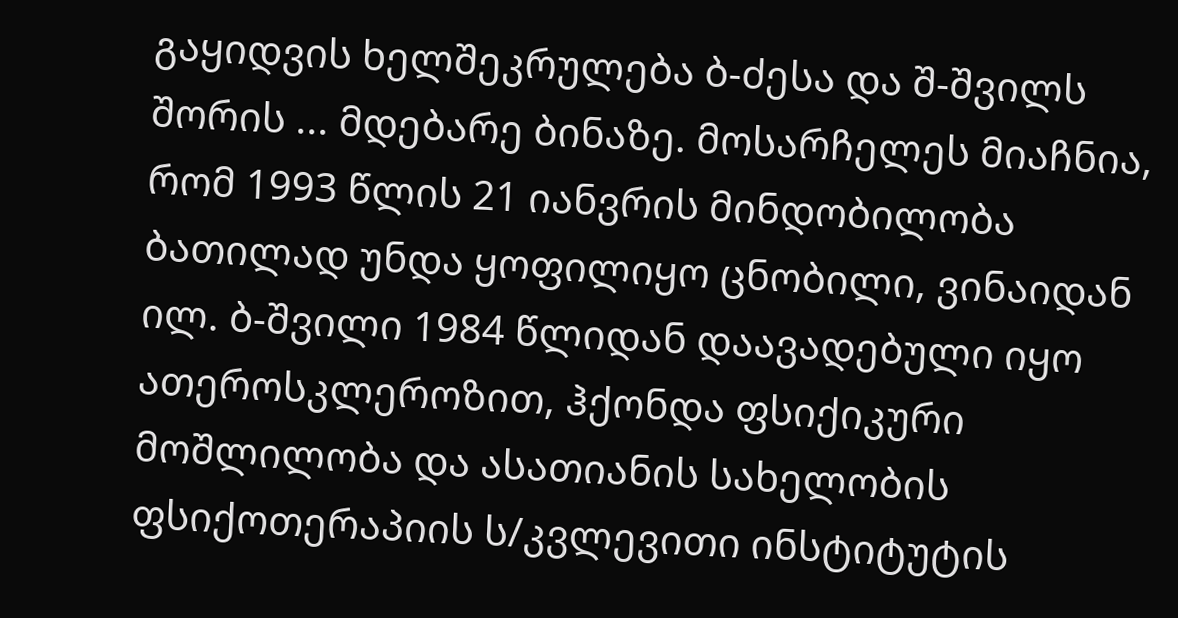გაყიდვის ხელშეკრულება ბ-ძესა და შ-შვილს შორის ... მდებარე ბინაზე. მოსარჩელეს მიაჩნია, რომ 1993 წლის 21 იანვრის მინდობილობა ბათილად უნდა ყოფილიყო ცნობილი, ვინაიდან ილ. ბ-შვილი 1984 წლიდან დაავადებული იყო ათეროსკლეროზით, ჰქონდა ფსიქიკური მოშლილობა და ასათიანის სახელობის ფსიქოთერაპიის ს/კვლევითი ინსტიტუტის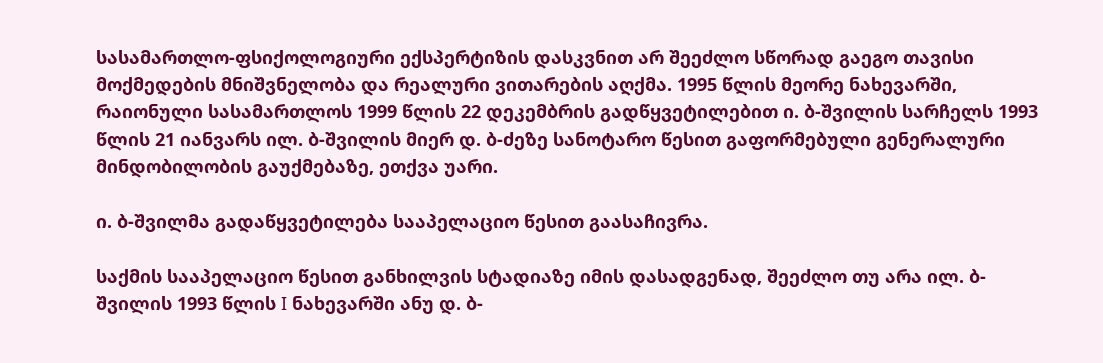სასამართლო-ფსიქოლოგიური ექსპერტიზის დასკვნით არ შეეძლო სწორად გაეგო თავისი მოქმედების მნიშვნელობა და რეალური ვითარების აღქმა. 1995 წლის მეორე ნახევარში, რაიონული სასამართლოს 1999 წლის 22 დეკემბრის გადწყვეტილებით ი. ბ-შვილის სარჩელს 1993 წლის 21 იანვარს ილ. ბ-შვილის მიერ დ. ბ-ძეზე სანოტარო წესით გაფორმებული გენერალური მინდობილობის გაუქმებაზე, ეთქვა უარი.

ი. ბ-შვილმა გადაწყვეტილება სააპელაციო წესით გაასაჩივრა.

საქმის სააპელაციო წესით განხილვის სტადიაზე იმის დასადგენად, შეეძლო თუ არა ილ. ბ-შვილის 1993 წლის I ნახევარში ანუ დ. ბ-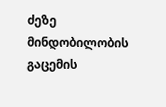ძეზე მინდობილობის გაცემის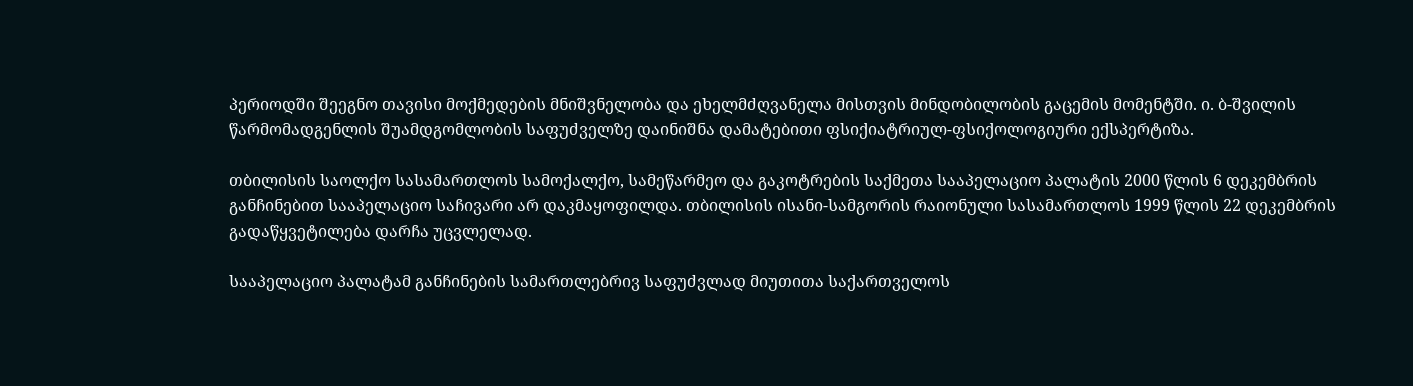პერიოდში შეეგნო თავისი მოქმედების მნიშვნელობა და ეხელმძღვანელა მისთვის მინდობილობის გაცემის მომენტში. ი. ბ-შვილის წარმომადგენლის შუამდგომლობის საფუძველზე დაინიშნა დამატებითი ფსიქიატრიულ-ფსიქოლოგიური ექსპერტიზა.

თბილისის საოლქო სასამართლოს სამოქალქო, სამეწარმეო და გაკოტრების საქმეთა სააპელაციო პალატის 2000 წლის 6 დეკემბრის განჩინებით სააპელაციო საჩივარი არ დაკმაყოფილდა. თბილისის ისანი-სამგორის რაიონული სასამართლოს 1999 წლის 22 დეკემბრის გადაწყვეტილება დარჩა უცვლელად.

სააპელაციო პალატამ განჩინების სამართლებრივ საფუძვლად მიუთითა საქართველოს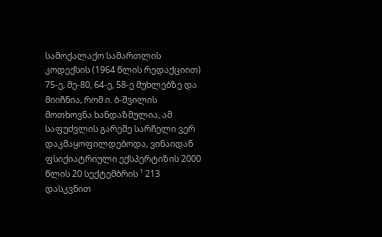სამოქალაქო სამართლის კოდექსის (1964 წლის რედაქციით) 75-ე, მე-80, 64-ე, 58-ე მუხლებზე და მიიჩნია, რომ ი. ბ-შვილის მოთხოვნა ხანდაზმულია, ამ საფუძვლის გარეშე სარჩელი ვერ დაკმაყოფილდებოდა, ვინაიდან ფსიქიატრიული ექსპერტიზის 2000 წლის 20 სექტემბრის ¹ 213 დასკვნით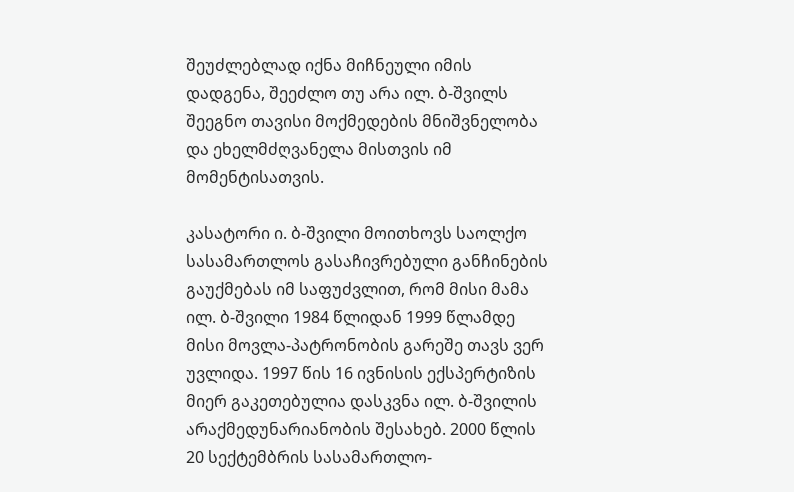შეუძლებლად იქნა მიჩნეული იმის დადგენა, შეეძლო თუ არა ილ. ბ-შვილს შეეგნო თავისი მოქმედების მნიშვნელობა და ეხელმძღვანელა მისთვის იმ მომენტისათვის.

კასატორი ი. ბ-შვილი მოითხოვს საოლქო სასამართლოს გასაჩივრებული განჩინების გაუქმებას იმ საფუძვლით, რომ მისი მამა ილ. ბ-შვილი 1984 წლიდან 1999 წლამდე მისი მოვლა-პატრონობის გარეშე თავს ვერ უვლიდა. 1997 წის 16 ივნისის ექსპერტიზის მიერ გაკეთებულია დასკვნა ილ. ბ-შვილის არაქმედუნარიანობის შესახებ. 2000 წლის 20 სექტემბრის სასამართლო-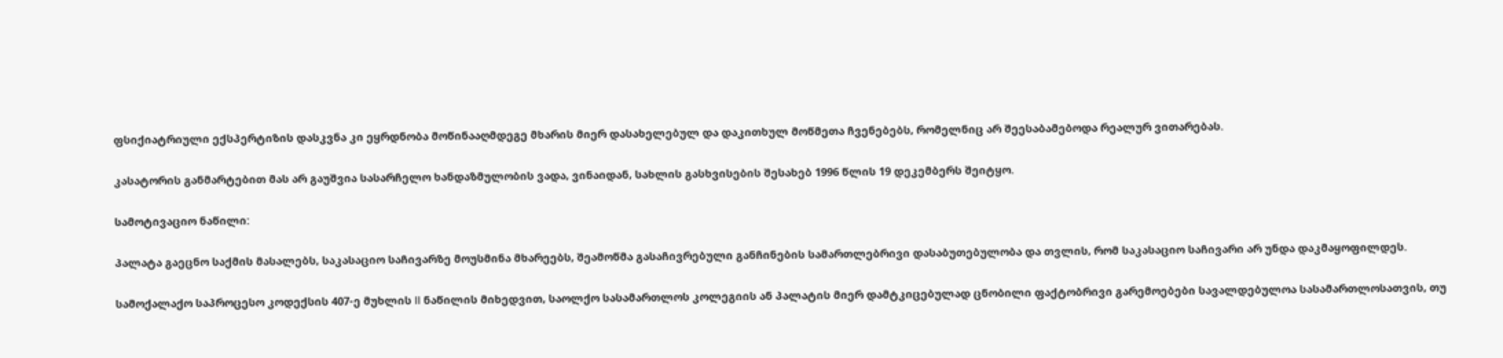ფსიქიატრიული ექსპერტიზის დასკვნა კი ეყრდნობა მოწინააღმდეგე მხარის მიერ დასახელებულ და დაკითხულ მოწმეთა ჩვენებებს, რომელნიც არ შეესაბამებოდა რეალურ ვითარებას.

კასატორის განმარტებით მას არ გაუშვია სასარჩელო ხანდაზმულობის ვადა, ვინაიდან, სახლის გასხვისების შესახებ 1996 წლის 19 დეკემბერს შეიტყო.

სამოტივაციო ნაწილი:

პალატა გაეცნო საქმის მასალებს, საკასაციო საჩივარზე მოუსმინა მხარეებს, შეამოწმა გასაჩივრებული განჩინების სამართლებრივი დასაბუთებულობა და თვლის, რომ საკასაციო საჩივარი არ უნდა დაკმაყოფილდეს.

სამოქალაქო საპროცესო კოდექსის 407-ე მუხლის II ნაწილის მიხედვით, საოლქო სასამართლოს კოლეგიის ან პალატის მიერ დამტკიცებულად ცნობილი ფაქტობრივი გარემოებები სავალდებულოა სასამართლოსათვის, თუ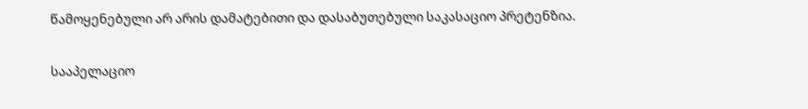წამოყენებული არ არის დამატებითი და დასაბუთებული საკასაციო პრეტენზია.

სააპელაციო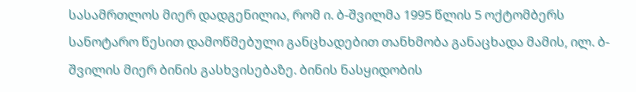სასამრთლოს მიერ დადგენილია, რომ ი. ბ-შვილმა 1995 წლის 5 ოქტომბერს სანოტარო წესით დამოწმებული განცხადებით თანხმობა განაცხადა მამის, ილ. ბ-შვილის მიერ ბინის გასხვისებაზე. ბინის ნასყიდობის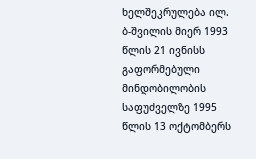ხელშეკრულება ილ. ბ-შვილის მიერ 1993 წლის 21 ივნისს გაფორმებული მინდობილობის საფუძველზე 1995 წლის 13 ოქტომბერს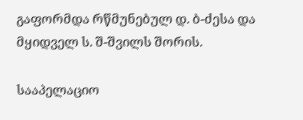გაფორმდა რწმუნებულ დ. ბ-ძესა და მყიდველ ს. შ-შვილს შორის.

სააპელაციო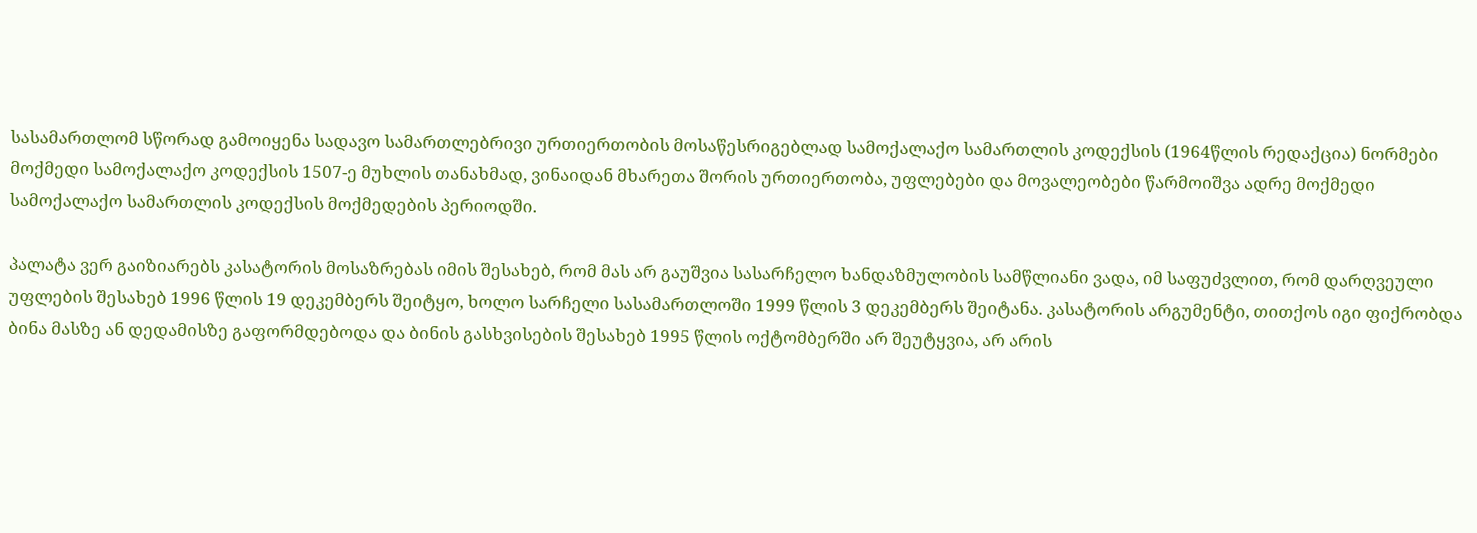სასამართლომ სწორად გამოიყენა სადავო სამართლებრივი ურთიერთობის მოსაწესრიგებლად სამოქალაქო სამართლის კოდექსის (1964წლის რედაქცია) ნორმები მოქმედი სამოქალაქო კოდექსის 1507-ე მუხლის თანახმად, ვინაიდან მხარეთა შორის ურთიერთობა, უფლებები და მოვალეობები წარმოიშვა ადრე მოქმედი სამოქალაქო სამართლის კოდექსის მოქმედების პერიოდში.

პალატა ვერ გაიზიარებს კასატორის მოსაზრებას იმის შესახებ, რომ მას არ გაუშვია სასარჩელო ხანდაზმულობის სამწლიანი ვადა, იმ საფუძვლით, რომ დარღვეული უფლების შესახებ 1996 წლის 19 დეკემბერს შეიტყო, ხოლო სარჩელი სასამართლოში 1999 წლის 3 დეკემბერს შეიტანა. კასატორის არგუმენტი, თითქოს იგი ფიქრობდა ბინა მასზე ან დედამისზე გაფორმდებოდა და ბინის გასხვისების შესახებ 1995 წლის ოქტომბერში არ შეუტყვია, არ არის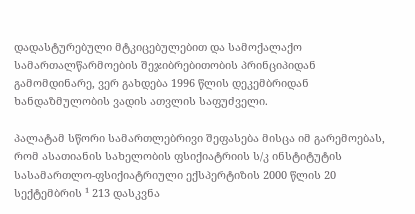დადასტურებული მტკიცებულებით და სამოქალაქო სამართალწარმოების შეჯიბრებითობის პრინციპიდან გამომდინარე, ვერ გახდება 1996 წლის დეკემბრიდან ხანდაზმულობის ვადის ათვლის საფუძველი.

პალატამ სწორი სამართლებრივი შეფასება მისცა იმ გარემოებას, რომ ასათიანის სახელობის ფსიქიატრიის ს/კ ინსტიტუტის სასამართლო-ფსიქიატრიული ექსპერტიზის 2000 წლის 20 სექტემბრის ¹ 213 დასკვნა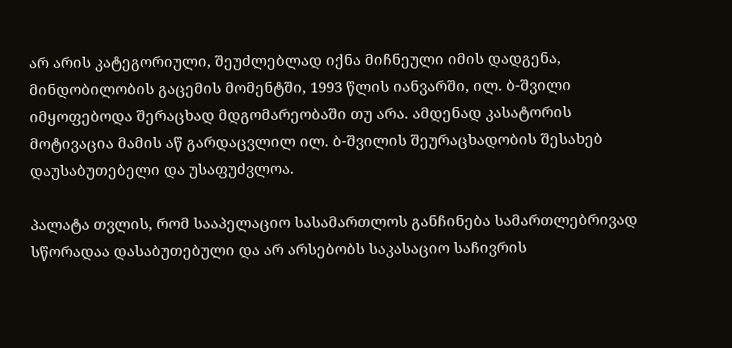არ არის კატეგორიული, შეუძლებლად იქნა მიჩნეული იმის დადგენა, მინდობილობის გაცემის მომენტში, 1993 წლის იანვარში, ილ. ბ-შვილი იმყოფებოდა შერაცხად მდგომარეობაში თუ არა. ამდენად კასატორის მოტივაცია მამის აწ გარდაცვლილ ილ. ბ-შვილის შეურაცხადობის შესახებ დაუსაბუთებელი და უსაფუძვლოა.

პალატა თვლის, რომ სააპელაციო სასამართლოს განჩინება სამართლებრივად სწორადაა დასაბუთებული და არ არსებობს საკასაციო საჩივრის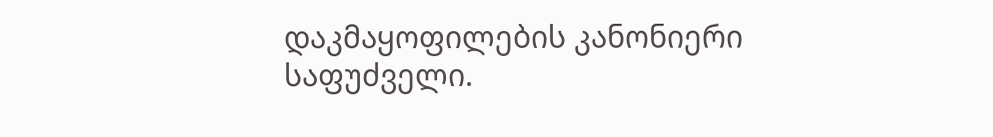დაკმაყოფილების კანონიერი საფუძველი.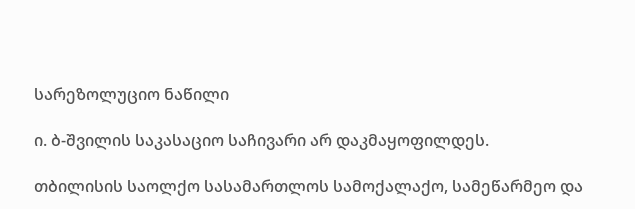სარეზოლუციო ნაწილი

ი. ბ-შვილის საკასაციო საჩივარი არ დაკმაყოფილდეს.

თბილისის საოლქო სასამართლოს სამოქალაქო, სამეწარმეო და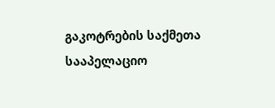გაკოტრების საქმეთა სააპელაციო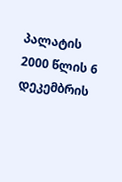პალატის 2000 წლის 6 დეკემბრის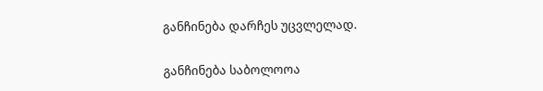განჩინება დარჩეს უცვლელად.

განჩინება საბოლოოა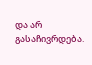და არ გასაჩივრდება.